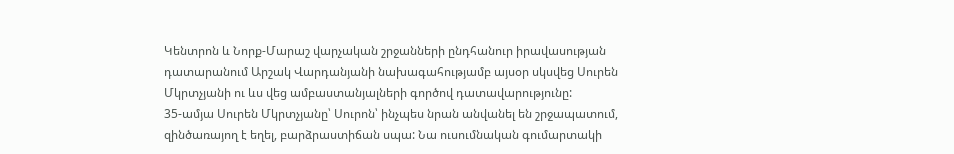Կենտրոն և Նորք-Մարաշ վարչական շրջանների ընդհանուր իրավասության դատարանում Արշակ Վարդանյանի նախագահությամբ այսօր սկսվեց Սուրեն Մկրտչյանի ու ևս վեց ամբաստանյալների գործով դատավարությունը:
35-ամյա Սուրեն Մկրտչյանը՝ Սուրոն՝ ինչպես նրան անվանել են շրջապատում, զինծառայող է եղել, բարձրաստիճան սպա: Նա ուսումնական գումարտակի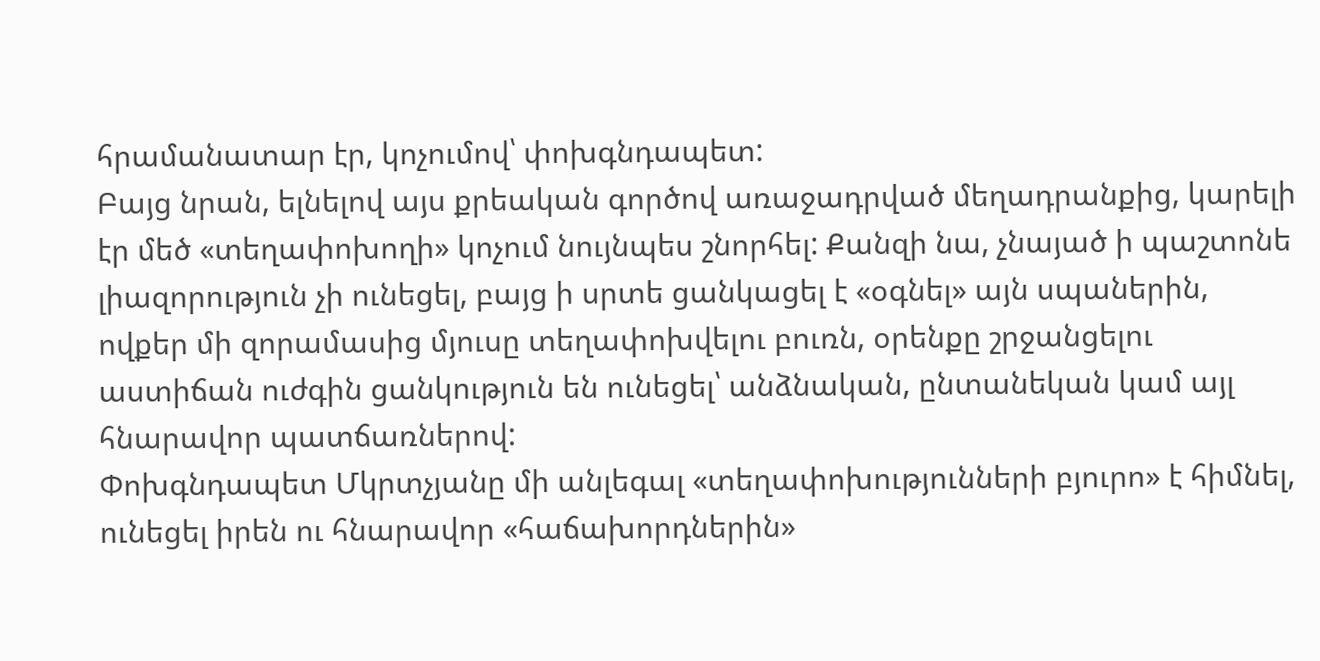հրամանատար էր, կոչումով՝ փոխգնդապետ:
Բայց նրան, ելնելով այս քրեական գործով առաջադրված մեղադրանքից, կարելի էր մեծ «տեղափոխողի» կոչում նույնպես շնորհել: Քանզի նա, չնայած ի պաշտոնե լիազորություն չի ունեցել, բայց ի սրտե ցանկացել է «օգնել» այն սպաներին, ովքեր մի զորամասից մյուսը տեղափոխվելու բուռն, օրենքը շրջանցելու աստիճան ուժգին ցանկություն են ունեցել՝ անձնական, ընտանեկան կամ այլ հնարավոր պատճառներով:
Փոխգնդապետ Մկրտչյանը մի անլեգալ «տեղափոխությունների բյուրո» է հիմնել, ունեցել իրեն ու հնարավոր «հաճախորդներին»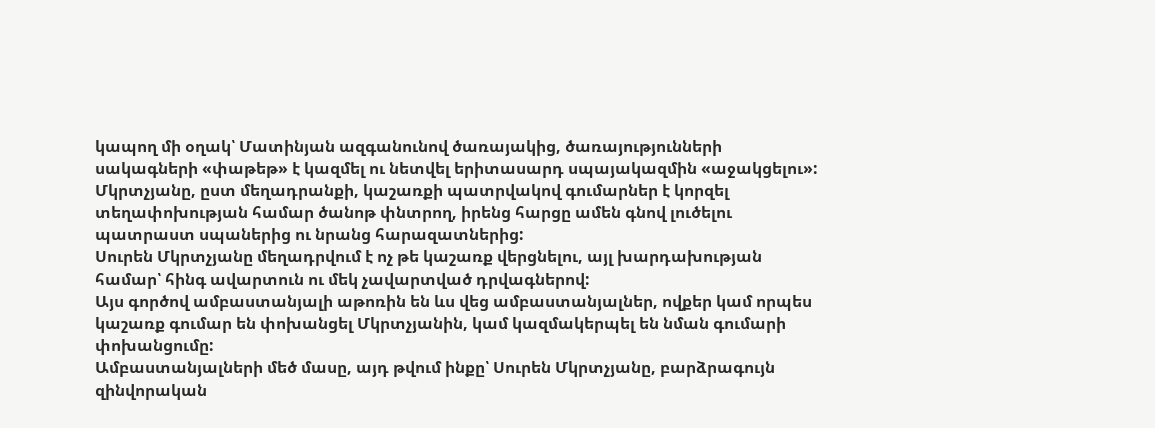կապող մի օղակ՝ Մատինյան ազգանունով ծառայակից, ծառայությունների սակագների «փաթեթ» է կազմել ու նետվել երիտասարդ սպայակազմին «աջակցելու»:
Մկրտչյանը, ըստ մեղադրանքի, կաշառքի պատրվակով գումարներ է կորզել տեղափոխության համար ծանոթ փնտրող, իրենց հարցը ամեն գնով լուծելու պատրաստ սպաներից ու նրանց հարազատներից:
Սուրեն Մկրտչյանը մեղադրվում է ոչ թե կաշառք վերցնելու, այլ խարդախության համար՝ հինգ ավարտուն ու մեկ չավարտված դրվագներով:
Այս գործով ամբաստանյալի աթոռին են ևս վեց ամբաստանյալներ, ովքեր կամ որպես կաշառք գումար են փոխանցել Մկրտչյանին, կամ կազմակերպել են նման գումարի փոխանցումը:
Ամբաստանյալների մեծ մասը, այդ թվում ինքը՝ Սուրեն Մկրտչյանը, բարձրագույն զինվորական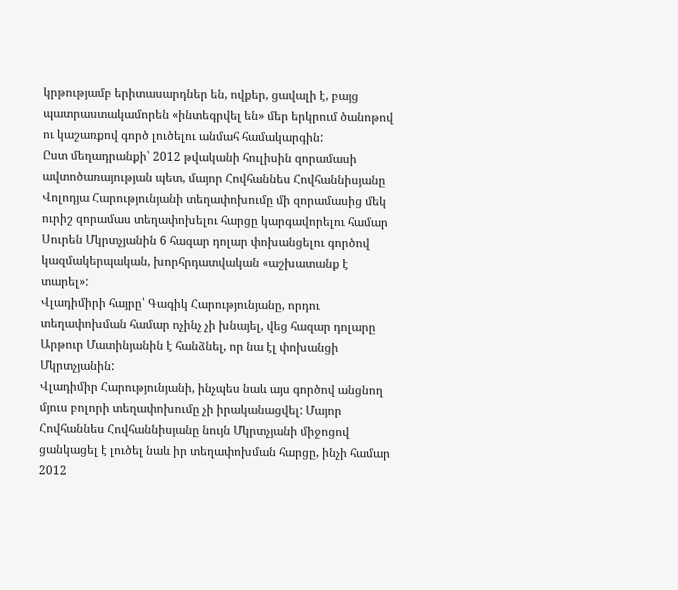կրթությամբ երիտասարդներ են, ովքեր, ցավալի է, բայց պատրաստակամորեն «ինտեգրվել են» մեր երկրում ծանոթով ու կաշառքով գործ լուծելու անմահ համակարգին:
Ըստ մեղադրանքի՝ 2012 թվականի հուլիսին զորամասի ավտոծառայության պետ, մայոր Հովհաննես Հովհաննիսյանը Վոլոդյա Հարությունյանի տեղափոխումը մի զորամասից մեկ ուրիշ զորամաս տեղափոխելու հարցը կարգավորելու համար Սուրեն Մկրտչյանին 6 հազար դոլար փոխանցելու գործով կազմակերպական, խորհրդատվական «աշխատանք է տարել»:
Վլադիմիրի հայրը՝ Գագիկ Հարությունյանը, որդու տեղափոխման համար ոչինչ չի խնայել, վեց հազար դոլարը Արթուր Մատինյանին է հանձնել, որ նա էլ փոխանցի Մկրտչյանին:
Վլադիմիր Հարությունյանի, ինչպես նաև այս գործով անցնող մյուս բոլորի տեղափոխումը չի իրականացվել: Մայոր Հովհաննես Հովհաննիսյանը նույն Մկրտչյանի միջոցով ցանկացել է լուծել նաև իր տեղափոխման հարցը, ինչի համար 2012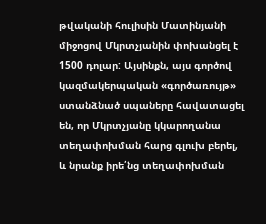թվականի հուլիսին Մատինյանի միջոցով Մկրտչյանին փոխանցել է 1500 դոլար: Այսինքն, այս գործով կազմակերպական «գործառույթ» ստանձնած սպաները հավատացել են, որ Մկրտչյանը կկարողանա տեղափոխման հարց գլուխ բերել, և նրանք իրե՛նց տեղափոխման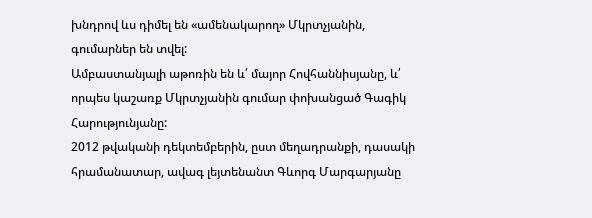խնդրով ևս դիմել են «ամենակարող» Մկրտչյանին, գումարներ են տվել:
Ամբաստանյալի աթոռին են և՛ մայոր Հովհաննիսյանը, և՛ որպես կաշառք Մկրտչյանին գումար փոխանցած Գագիկ Հարությունյանը:
2012 թվականի դեկտեմբերին, ըստ մեղադրանքի, դասակի հրամանատար, ավագ լեյտենանտ Գևորգ Մարգարյանը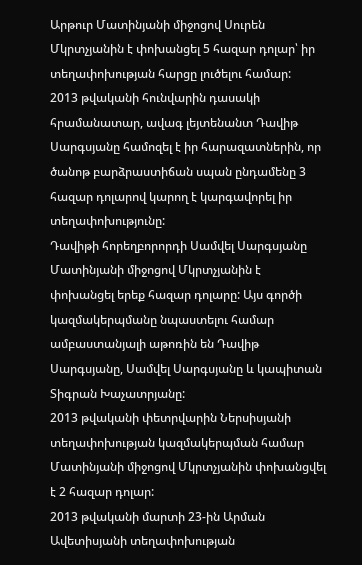Արթուր Մատինյանի միջոցով Սուրեն Մկրտչյանին է փոխանցել 5 հազար դոլար՝ իր տեղափոխության հարցը լուծելու համար:
2013 թվականի հունվարին դասակի հրամանատար, ավագ լեյտենանտ Դավիթ Սարգսյանը համոզել է իր հարազատներին, որ ծանոթ բարձրաստիճան սպան ընդամենը 3 հազար դոլարով կարող է կարգավորել իր տեղափոխությունը:
Դավիթի հորեղբորորդի Սամվել Սարգսյանը Մատինյանի միջոցով Մկրտչյանին է փոխանցել երեք հազար դոլարը: Այս գործի կազմակերպմանը նպաստելու համար ամբաստանյալի աթոռին են Դավիթ Սարգսյանը, Սամվել Սարգսյանը և կապիտան Տիգրան Խաչատրյանը:
2013 թվականի փետրվարին Ներսիսյանի տեղափոխության կազմակերպման համար Մատինյանի միջոցով Մկրտչյանին փոխանցվել է 2 հազար դոլար:
2013 թվականի մարտի 23-ին Արման Ավետիսյանի տեղափոխության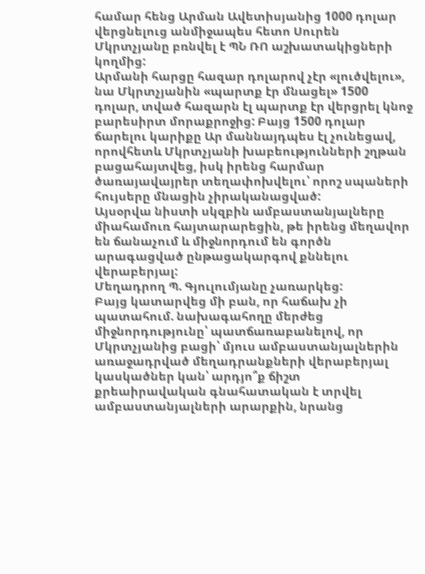համար հենց Արման Ավետիսյանից 1000 դոլար վերցնելուց անմիջապես հետո Սուրեն Մկրտչյանը բռնվել է ՊՆ ՌՈ աշխատակիցների կողմից:
Արմանի հարցը հազար դոլարով չէր «լուծվելու», նա Մկրտչյանին «պարտք էր մնացել» 1500 դոլար, տված հազարն էլ պարտք էր վերցրել կնոջ բարեսիրտ մորաքրոջից: Բայց 1500 դոլար ճարելու կարիքը Ար մաննայդպես էլ չունեցավ, որովհետև Մկրտչյանի խաբեությունների շղթան բացահայտվեց, իսկ իրենց հարմար ծառայավայրեր տեղափոխվելու՝ որոշ սպաների հույսերը մնացին չիրականացված:
Այսօրվա նիստի սկզբին ամբաստանյալները միահամուռ հայտարարեցին, թե իրենց մեղավոր են ճանաչում և միջնորդում են գործն արագացված ընթացակարգով քննելու վերաբերյալ:
Մեղադրող Պ. Գյուլումյանը չառարկեց:
Բայց կատարվեց մի բան, որ հաճախ չի պատահում. նախագահողը մերժեց միջնորդությունը՝ պատճառաբանելով, որ Մկրտչյանից բացի՝ մյուս ամբաստանյալներին առաջադրված մեղադրանքների վերաբերյալ կասկածներ կան՝ արդյո՞ք ճիշտ քրեաիրավական գնահատական է տրվել ամբաստանյալների արարքին, նրանց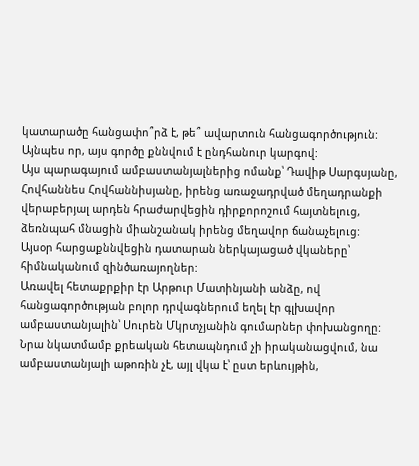կատարածը հանցափո՞րձ է, թե՞ ավարտուն հանցագործություն:
Այնպես որ, այս գործը քննվում է ընդհանուր կարգով:
Այս պարագայում ամբաստանյալներից ոմանք՝ Դավիթ Սարգսյանը, Հովհաննես Հովհաննիսյանը, իրենց առաջադրված մեղադրանքի վերաբերյալ արդեն հրաժարվեցին դիրքորոշում հայտնելուց, ձեռնպահ մնացին միանշանակ իրենց մեղավոր ճանաչելուց:
Այսօր հարցաքննվեցին դատարան ներկայացած վկաները՝ հիմնականում զինծառայողներ:
Առավել հետաքրքիր էր Արթուր Մատինյանի անձը, ով հանցագործության բոլոր դրվագներում եղել էր գլխավոր ամբաստանյալին՝ Սուրեն Մկրտչյանին գումարներ փոխանցողը:
Նրա նկատմամբ քրեական հետապնդում չի իրականացվում, նա ամբաստանյալի աթոռին չէ, այլ վկա է՝ ըստ երևույթին,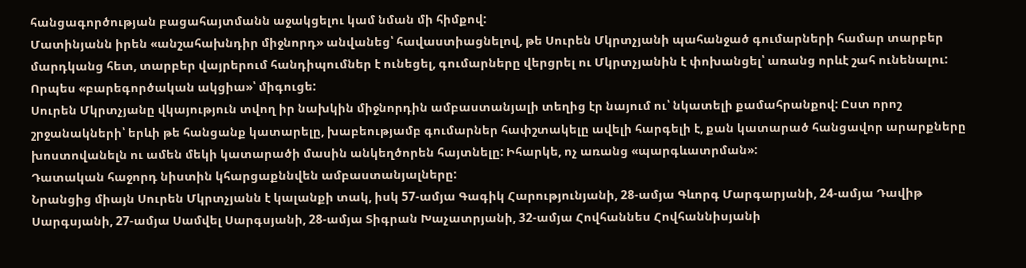հանցագործության բացահայտմանն աջակցելու կամ նման մի հիմքով:
Մատինյանն իրեն «անշահախնդիր միջնորդ» անվանեց՝ հավաստիացնելով, թե Սուրեն Մկրտչյանի պահանջած գումարների համար տարբեր մարդկանց հետ, տարբեր վայրերում հանդիպումներ է ունեցել, գումարները վերցրել ու Մկրտչյանին է փոխանցել՝ առանց որևէ շահ ունենալու: Որպես «բարեգործական ակցիա»՝ միգուցե:
Սուրեն Մկրտչյանը վկայություն տվող իր նախկին միջնորդին ամբաստանյալի տեղից էր նայում ու՝ նկատելի քամահրանքով: Ըստ որոշ շրջանակների՝ երևի թե հանցանք կատարելը, խաբեությամբ գումարներ հափշտակելը ավելի հարգելի է, քան կատարած հանցավոր արարքները խոստովանելն ու ամեն մեկի կատարածի մասին անկեղծորեն հայտնելը: Իհարկե, ոչ առանց «պարգևատրման»:
Դատական հաջորդ նիստին կհարցաքննվեն ամբաստանյալները:
Նրանցից միայն Սուրեն Մկրտչյանն է կալանքի տակ, իսկ 57-ամյա Գագիկ Հարությունյանի, 28-ամյա Գևորգ Մարգարյանի, 24-ամյա Դավիթ Սարգսյանի, 27-ամյա Սամվել Սարգսյանի, 28-ամյա Տիգրան Խաչատրյանի, 32-ամյա Հովհաննես Հովհաննիսյանի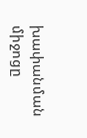խափանման միջոցը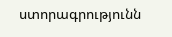ստորագրությունն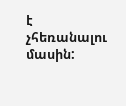է չհեռանալու մասին: